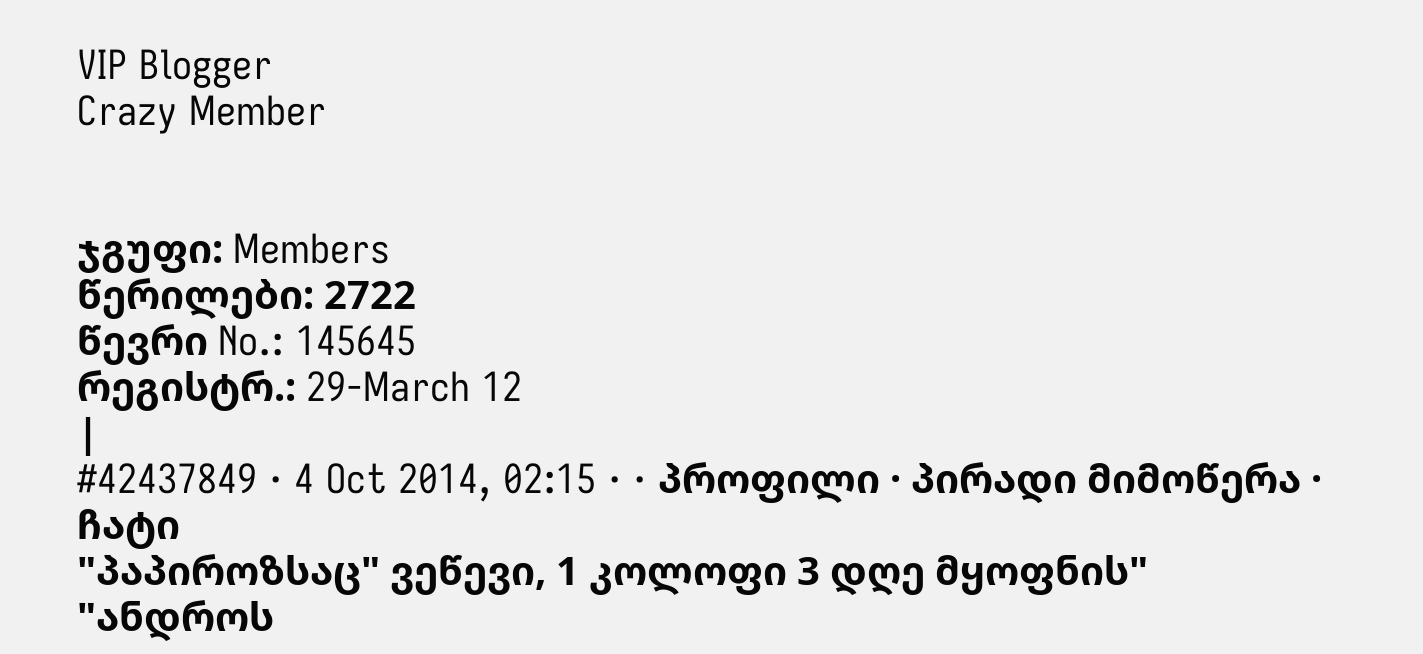VIP Blogger
Crazy Member


ჯგუფი: Members
წერილები: 2722
წევრი No.: 145645
რეგისტრ.: 29-March 12
|
#42437849 · 4 Oct 2014, 02:15 · · პროფილი · პირადი მიმოწერა · ჩატი
"პაპიროზსაც" ვეწევი, 1 კოლოფი 3 დღე მყოფნის"
"ანდროს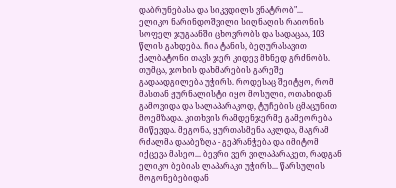დაბრუნებასა და სიკვდილს ვნატრობ"...
ელიკო ნარინდოშვილი სიღნაღის რაიონის სოფელ ჯუგაანში ცხოვრობს და სადაცაა, 103 წლის გახდება. ჩია ტანის, ბეღურასავით ქალბატონი თავს ჯერ კიდევ მხნედ გრძნობს. თუმცა, ჯოხის დახმარების გარეშე გადაადგილება უჭირს. როდესაც შეიტყო, რომ მასთან ჟურნალისტი იყო მოსული, ოთახიდან გამოვიდა და სალაპარაკოდ, ტუჩების ცმაცუნით მოემზადა. კითხვის რამდენჯერმე გამეორება მიწევდა. მეგონა, ყურთასმენა აკლდა, მაგრამ რძალმა დააბეზღა - გეპრანჭება და იმიტომ იქცევა მასეო... ბევრი ვერ ვილაპარაკეთ, რადგან ელიკო ბებიას ლაპარაკი უჭირს... წარსულის მოგონებებიდან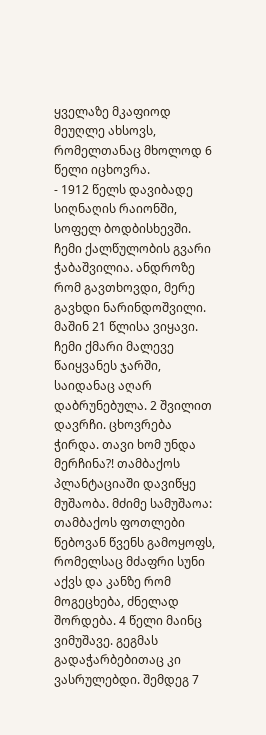ყველაზე მკაფიოდ მეუღლე ახსოვს, რომელთანაც მხოლოდ 6 წელი იცხოვრა.
- 1912 წელს დავიბადე სიღნაღის რაიონში, სოფელ ბოდბისხევში. ჩემი ქალწულობის გვარი ჭაბაშვილია. ანდროზე რომ გავთხოვდი, მერე გავხდი ნარინდოშვილი. მაშინ 21 წლისა ვიყავი. ჩემი ქმარი მალევე წაიყვანეს ჯარში, საიდანაც აღარ დაბრუნებულა. 2 შვილით დავრჩი. ცხოვრება ჭირდა. თავი ხომ უნდა მერჩინა?! თამბაქოს პლანტაციაში დავიწყე მუშაობა. მძიმე სამუშაოა: თამბაქოს ფოთლები წებოვან წვენს გამოყოფს, რომელსაც მძაფრი სუნი აქვს და კანზე რომ მოგეცხება, ძნელად შორდება. 4 წელი მაინც ვიმუშავე. გეგმას გადაჭარბებითაც კი ვასრულებდი. შემდეგ 7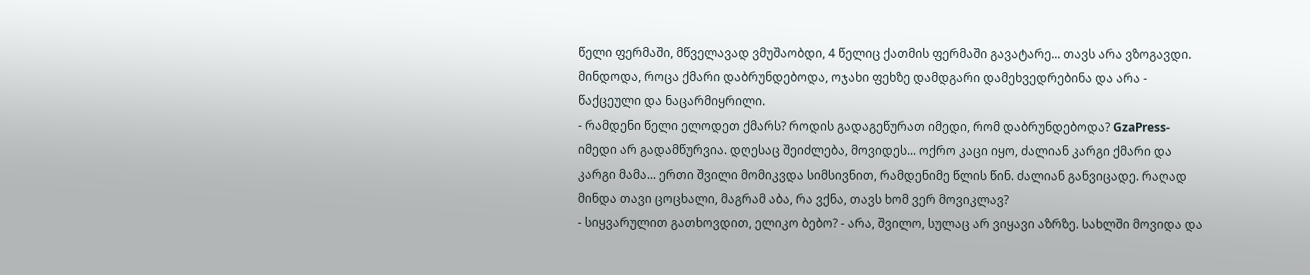წელი ფერმაში, მწველავად ვმუშაობდი, 4 წელიც ქათმის ფერმაში გავატარე... თავს არა ვზოგავდი. მინდოდა, როცა ქმარი დაბრუნდებოდა, ოჯახი ფეხზე დამდგარი დამეხვედრებინა და არა - წაქცეული და ნაცარმიყრილი.
- რამდენი წელი ელოდეთ ქმარს? როდის გადაგეწურათ იმედი, რომ დაბრუნდებოდა? GzaPress- იმედი არ გადამწურვია. დღესაც შეიძლება, მოვიდეს... ოქრო კაცი იყო, ძალიან კარგი ქმარი და კარგი მამა... ერთი შვილი მომიკვდა სიმსივნით, რამდენიმე წლის წინ. ძალიან განვიცადე. რაღად მინდა თავი ცოცხალი, მაგრამ აბა, რა ვქნა, თავს ხომ ვერ მოვიკლავ?
- სიყვარულით გათხოვდით, ელიკო ბებო? - არა, შვილო, სულაც არ ვიყავი აზრზე. სახლში მოვიდა და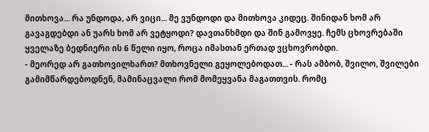მითხოვა... რა უნდოდა, არ ვიცი... მე ვუნდოდი და მითხოვა კიდეც. შინიდან ხომ არ გავაგდებდი ან უარს ხომ არ ვეტყოდი? დავთანხმდი და შინ გამოვყე. ჩემს ცხოვრებაში ყველაზე ბედნიერი ის 6 წელი იყო, როცა იმასთან ერთად ვცხოვრობდი.
- მეორედ არ გათხოვილხართ? მთხოვნელი გეყოლებოდათ... - რას ამბობ, შვილო, შვილები გამიმწარდებოდნენ, მამინაცვალი რომ მომეყვანა მაგათთვის. რომც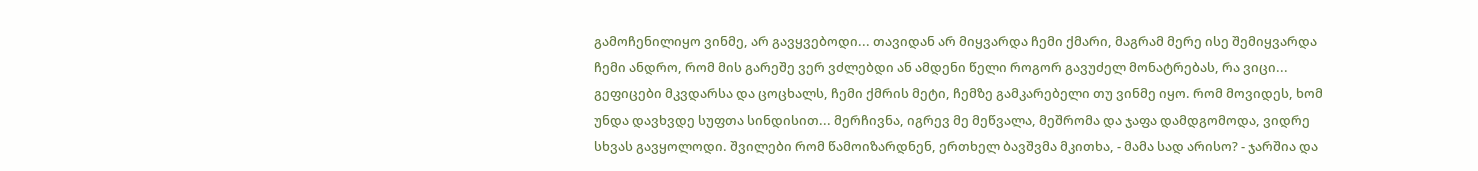გამოჩენილიყო ვინმე, არ გავყვებოდი... თავიდან არ მიყვარდა ჩემი ქმარი, მაგრამ მერე ისე შემიყვარდა ჩემი ანდრო, რომ მის გარეშე ვერ ვძლებდი ან ამდენი წელი როგორ გავუძელ მონატრებას, რა ვიცი... გეფიცები მკვდარსა და ცოცხალს, ჩემი ქმრის მეტი, ჩემზე გამკარებელი თუ ვინმე იყო. რომ მოვიდეს, ხომ უნდა დავხვდე სუფთა სინდისით... მერჩივნა, იგრევ მე მეწვალა, მეშრომა და ჯაფა დამდგომოდა, ვიდრე სხვას გავყოლოდი. შვილები რომ წამოიზარდნენ, ერთხელ ბავშვმა მკითხა, - მამა სად არისო? - ჯარშია და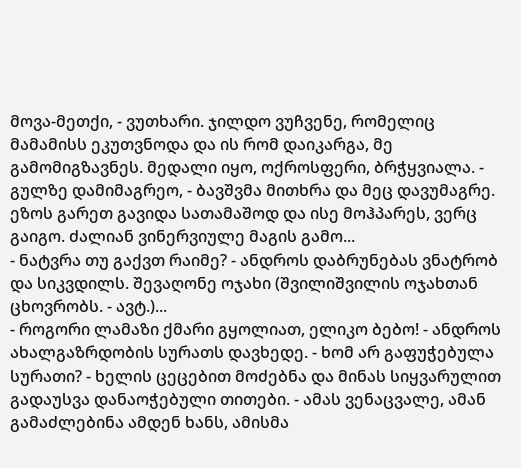მოვა-მეთქი, - ვუთხარი. ჯილდო ვუჩვენე, რომელიც მამამისს ეკუთვნოდა და ის რომ დაიკარგა, მე გამომიგზავნეს. მედალი იყო, ოქროსფერი, ბრჭყვიალა. - გულზე დამიმაგრეო, - ბავშვმა მითხრა და მეც დავუმაგრე. ეზოს გარეთ გავიდა სათამაშოდ და ისე მოჰპარეს, ვერც გაიგო. ძალიან ვინერვიულე მაგის გამო...
- ნატვრა თუ გაქვთ რაიმე? - ანდროს დაბრუნებას ვნატრობ და სიკვდილს. შევაღონე ოჯახი (შვილიშვილის ოჯახთან ცხოვრობს. - ავტ.)...
- როგორი ლამაზი ქმარი გყოლიათ, ელიკო ბებო! - ანდროს ახალგაზრდობის სურათს დავხედე. - ხომ არ გაფუჭებულა სურათი? - ხელის ცეცებით მოძებნა და მინას სიყვარულით გადაუსვა დანაოჭებული თითები. - ამას ვენაცვალე, ამან გამაძლებინა ამდენ ხანს, ამისმა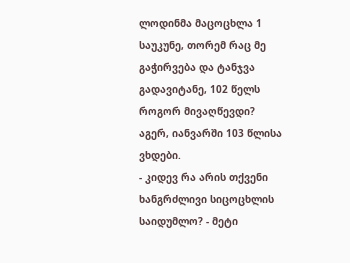ლოდინმა მაცოცხლა 1 საუკუნე, თორემ რაც მე გაჭირვება და ტანჯვა გადავიტანე, 102 წელს როგორ მივაღწევდი? აგერ, იანვარში 103 წლისა ვხდები.
- კიდევ რა არის თქვენი ხანგრძლივი სიცოცხლის საიდუმლო? - მეტი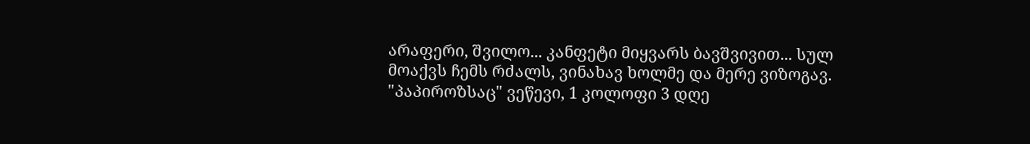არაფერი, შვილო... კანფეტი მიყვარს ბავშვივით... სულ მოაქვს ჩემს რძალს, ვინახავ ხოლმე და მერე ვიზოგავ. "პაპიროზსაც" ვეწევი, 1 კოლოფი 3 დღე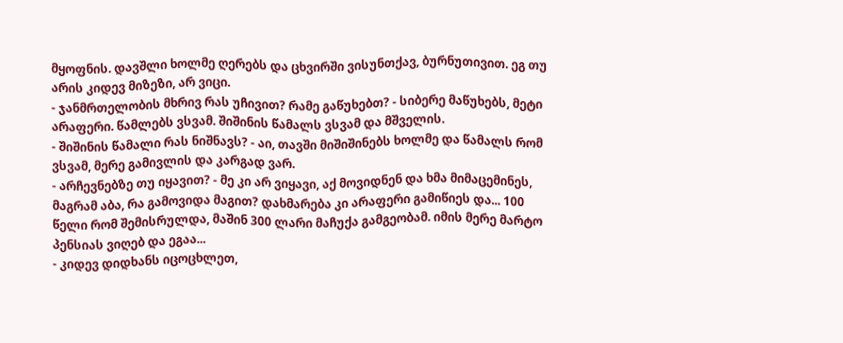მყოფნის. დავშლი ხოლმე ღერებს და ცხვირში ვისუნთქავ, ბურნუთივით. ეგ თუ არის კიდევ მიზეზი, არ ვიცი.
- ჯანმრთელობის მხრივ რას უჩივით? რამე გაწუხებთ? - სიბერე მაწუხებს, მეტი არაფერი. წამლებს ვსვამ. შიშინის წამალს ვსვამ და მშველის.
- შიშინის წამალი რას ნიშნავს? - აი, თავში მიშიშინებს ხოლმე და წამალს რომ ვსვამ, მერე გამივლის და კარგად ვარ.
- არჩევნებზე თუ იყავით? - მე კი არ ვიყავი, აქ მოვიდნენ და ხმა მიმაცემინეს, მაგრამ აბა, რა გამოვიდა მაგით? დახმარება კი არაფერი გამიწიეს და... 100 წელი რომ შემისრულდა, მაშინ 300 ლარი მაჩუქა გამგეობამ. იმის მერე მარტო პენსიას ვიღებ და ეგაა...
- კიდევ დიდხანს იცოცხლეთ,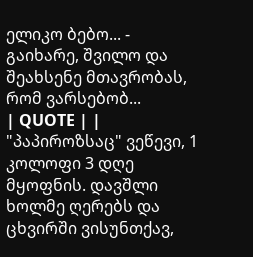ელიკო ბებო... - გაიხარე, შვილო და შეახსენე მთავრობას, რომ ვარსებობ...
| QUOTE | | "პაპიროზსაც" ვეწევი, 1 კოლოფი 3 დღე მყოფნის. დავშლი ხოლმე ღერებს და ცხვირში ვისუნთქავ,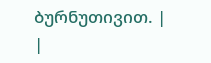ბურნუთივით. |
|